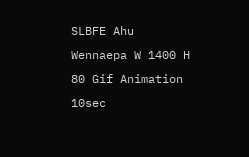SLBFE Ahu Wennaepa W 1400 H 80 Gif Animation 10sec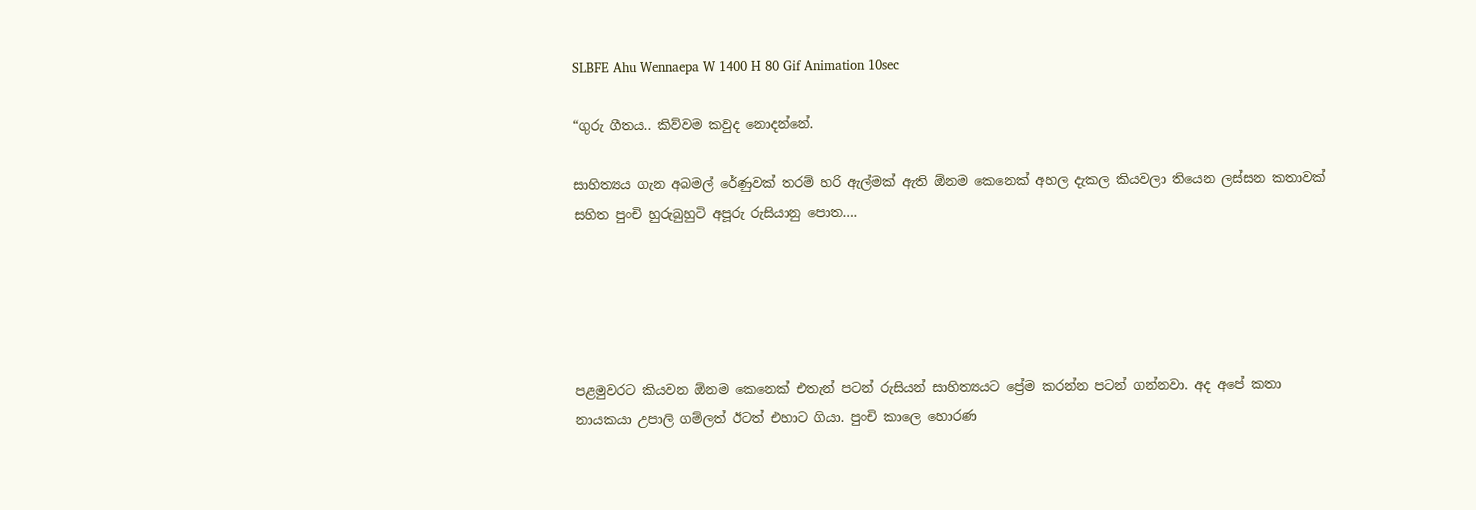SLBFE Ahu Wennaepa W 1400 H 80 Gif Animation 10sec

“ගුරු ගීතය.. කිව්වම කවුද නොදන්නේ.

සාහිත්‍යය ගැන අබමල් රේණුවක් තරම් හරි ඇල්මක් ඇති ඕනම කෙනෙක් අහල දැකල කියවලා තියෙන ලස්සන කතාවක් සහිත පුංචි හුරුබුහුටි අපූරු රුසියානු පොත….





පළමුවරට කියවන ඕනම කෙනෙක් එතැන් පටන් රුසියන් සාහිත්‍යයට ප්‍රේම කරන්න පටන් ගන්නවා. අද අපේ කතා නායකයා උපාලි ගම්ලත් ඊටත් එහාට ගියා. පුංචි කාලෙ හොරණ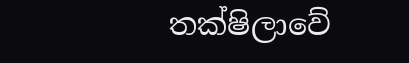තක්ෂිලාවේ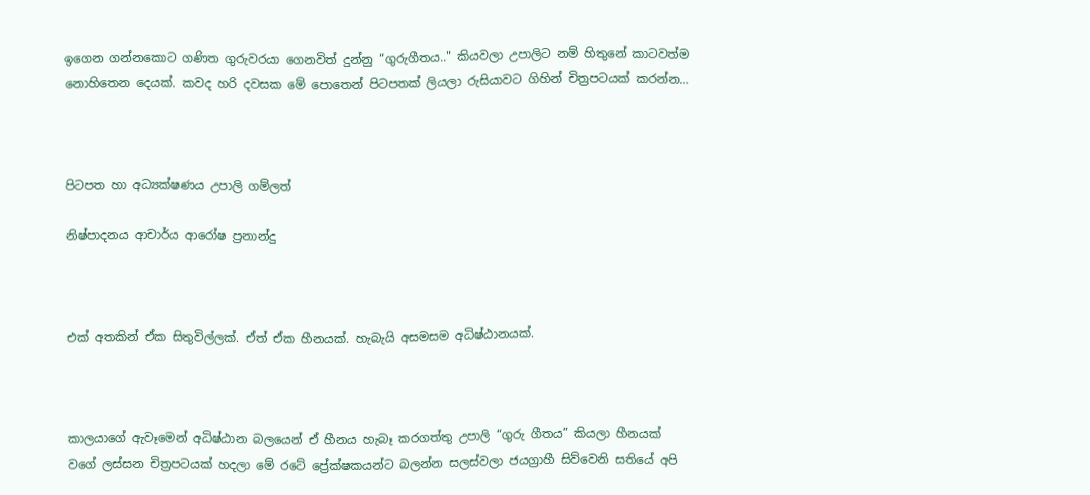ඉගෙන ගන්නකොට ගණිත ගුරුවරයා ගෙනවිත් දුන්නු “ගුරුගීතය.." කියවලා උපාලිට නම් හිතුනේ කාටවත්ම නොහිතෙන දෙයක්. කවද හරි දවසක මේ පොතෙන් පිටපතක් ලියලා රුසියාවට ගිහින් චිත්‍රපටයක් කරන්න…



පිටපත හා අධ්‍යක්ෂණය උපාලි ගම්ලත්

නිෂ්පාදනය ආචාර්ය ආරෝෂ ප්‍රනාන්දු



එක් අතකින් ඒක සිතුවිල්ලක්. ඒත් ඒක හීනයක්. හැබැයි අසමසම අධිෂ්ඨානයක්.



කාලයාගේ ඇවෑමෙන් අධිෂ්ඨාන බලයෙන් ඒ හීනය හැබෑ කරගත්තු උපාලි “ගුරු ගීතය” කියලා හීනයක් වගේ ලස්සන චිත්‍රපටයක් හදලා මේ රටේ ප්‍රේක්ෂකයන්ට බලන්න සලස්වලා ජයග්‍රාහී සිව්වෙනි සතියේ අපි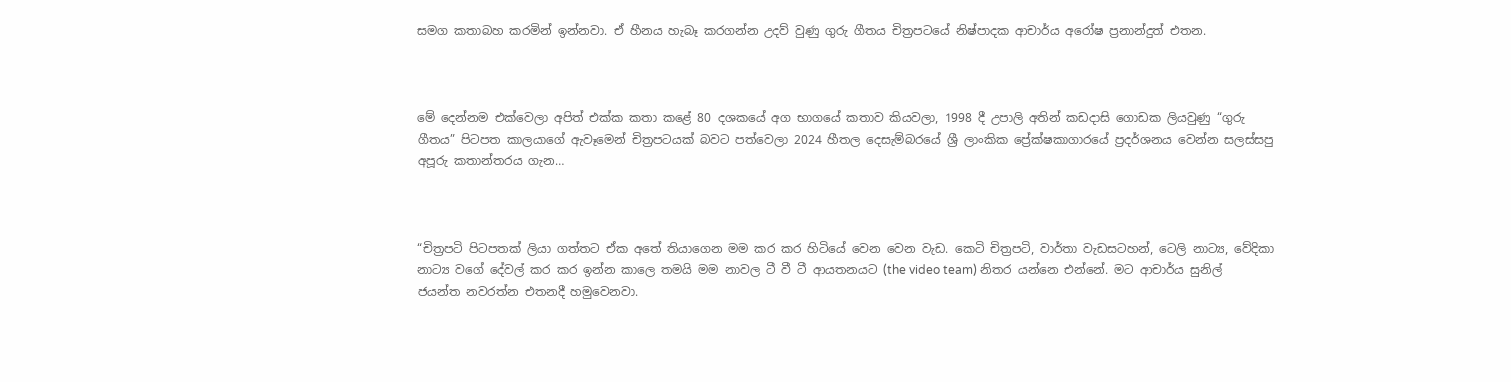සමග කතාබහ කරමින් ඉන්නවා. ඒ හීනය හැබෑ කරගන්න උදව් වුණු ගුරු ගීතය චිත්‍රපටයේ නිෂ්පාදක ආචාර්ය අරෝෂ ප්‍රනාන්දුත් එතන.



මේ දෙන්නම එක්වෙලා අපිත් එක්ක කතා කළේ 80 දශකයේ අග භාගයේ කතාව කියවලා, 1998 දී උපාලි අතින් කඩදාසි ගොඩක ලියවුණු “ගුරු ගීතය” පිටපත කාලයාගේ ඇවෑමෙන් චිත්‍රපටයක් බවට පත්වෙලා 2024 හීතල දෙසැම්බරයේ ශ්‍රී ලාංකික ප්‍රේක්ෂකාගාරයේ ප්‍රදර්ශනය වෙන්න සලස්සපු අපූරු කතාන්තරය ගැන…



“චිත්‍රපටි පිටපතක් ලියා ගත්තට ඒක අතේ තියාගෙන මම කර කර හිටියේ වෙන වෙන වැඩ. කෙටි චිත්‍රපටි, වාර්තා වැඩසටහන්, ටෙලි නාට්‍ය, වේදිකා නාට්‍ය වගේ දේවල් කර කර ඉන්න කාලෙ තමයි මම නාවල ටී වී ටී ආයතනයට (the video team) නිතර යන්නෙ එන්නේ. මට ආචාර්ය සුනිල් ජයන්ත නවරත්න එතනදී හමුවෙනවා.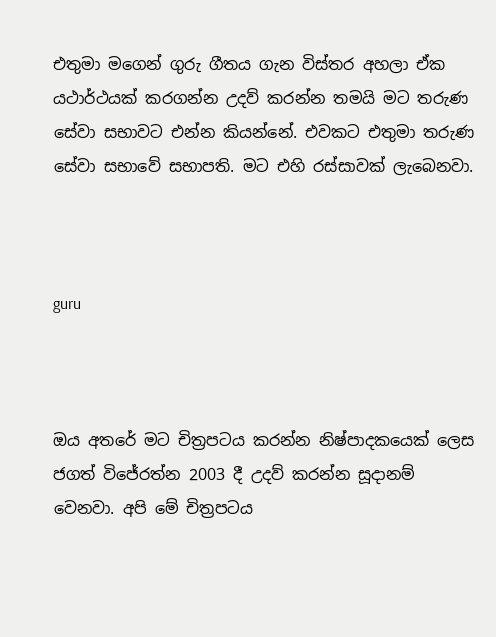එතුමා මගෙන් ගුරු ගීතය ගැන විස්තර අහලා ඒක යථාර්ථයක් කරගන්න උදව් කරන්න තමයි මට තරුණ සේවා සභාවට එන්න කියන්නේ. එවකට එතුමා තරුණ සේවා සභාවේ සභාපති. මට එහි රස්සාවක් ලැබෙනවා.



guru



ඔය අතරේ මට චිත්‍රපටය කරන්න නිෂ්පාදකයෙක් ලෙස ජගත් විජේරත්න 2003 දී උදව් කරන්න සූදානම් වෙනවා. අපි මේ චිත්‍රපටය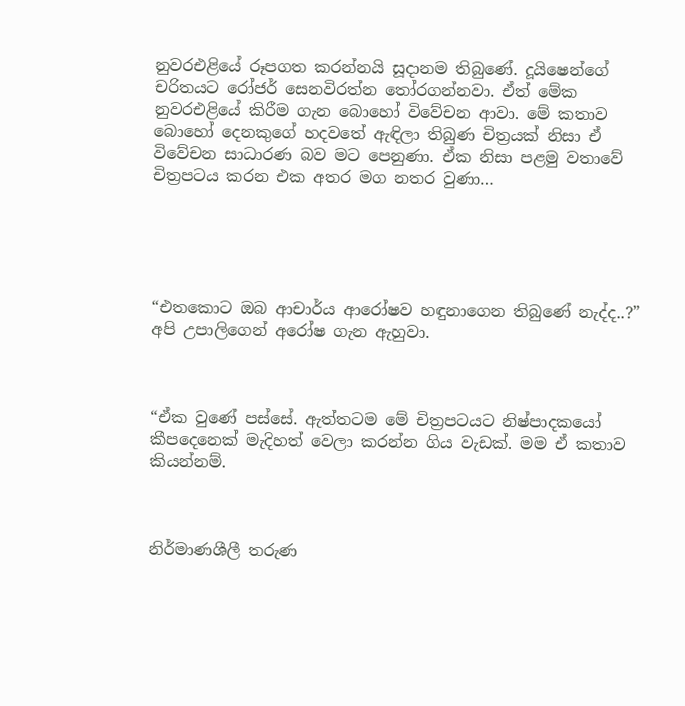නුවරඑළියේ රූපගත කරන්නයි සූදානම තිබුණේ. දූයිෂෙන්ගේ චරිතයට රෝජර් සෙනවිරත්න තෝරගන්නවා. ඒත් මේක නුවරඑළියේ කිරීම ගැන බොහෝ විවේචන ආවා. මේ කතාව බොහෝ දෙනකුගේ හදවතේ ඇඳිලා තිබුණ චිත්‍රයක් නිසා ඒ විවේචන සාධාරණ බව මට පෙනුණා. ඒක නිසා පළමු වතාවේ චිත්‍රපටය කරන එක අතර මග නතර වුණා…





“එතකොට ඔබ ආචාර්ය ආරෝෂව හඳුනාගෙන තිබුණේ නැද්ද..?” අපි උපාලිගෙන් අරෝෂ ගැන ඇහුවා.



“ඒක වුණේ පස්සේ. ඇත්තටම මේ චිත්‍රපටයට නිෂ්පාදකයෝ කීපදෙනෙක් මැදිහත් වෙලා කරන්න ගිය වැඩක්. මම ඒ කතාව කියන්නම්.



නිර්මාණශීලී තරුණ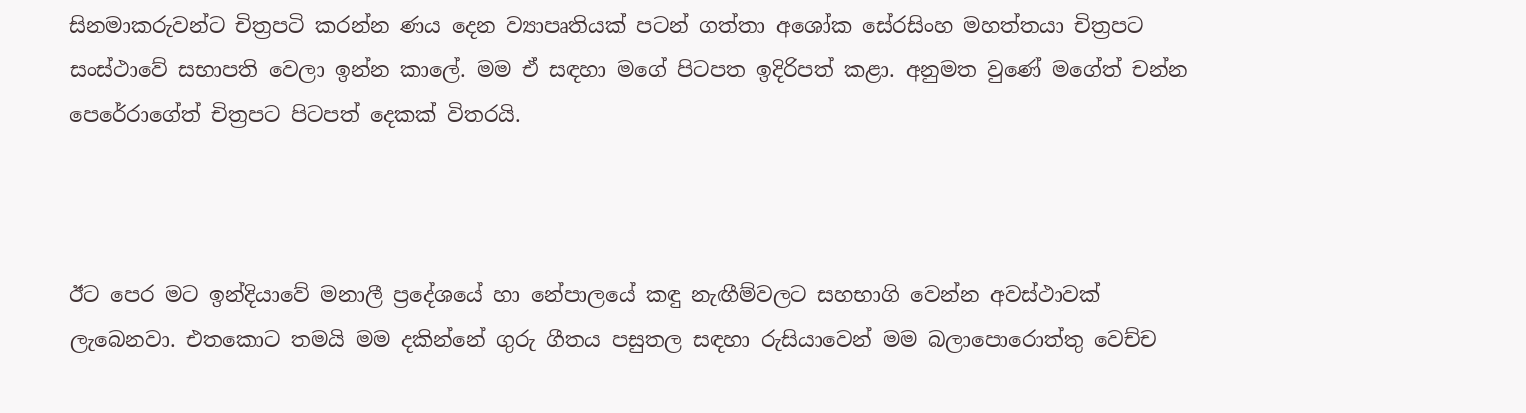සිනමාකරුවන්ට චිත්‍රපටි කරන්න ණය දෙන ව්‍යාපෘතියක් පටන් ගත්තා අශෝක සේරසිංහ මහත්තයා චිත්‍රපට සංස්ථාවේ සභාපති වෙලා ඉන්න කාලේ. මම ඒ සඳහා මගේ පිටපත ඉදිරිපත් කළා. අනුමත වුණේ මගේත් චන්න පෙරේරාගේත් චිත්‍රපට පිටපත් දෙකක් විතරයි.



ඊට පෙර මට ඉන්දියාවේ මනාලී ප්‍රදේශයේ හා නේපාලයේ කඳු නැඟීම්වලට සහභාගි වෙන්න අවස්ථාවක් ලැබෙනවා. එතකොට තමයි මම දකින්නේ ගුරු ගීතය පසුතල සඳහා රුසියාවෙන් මම බලාපොරොත්තු වෙච්ච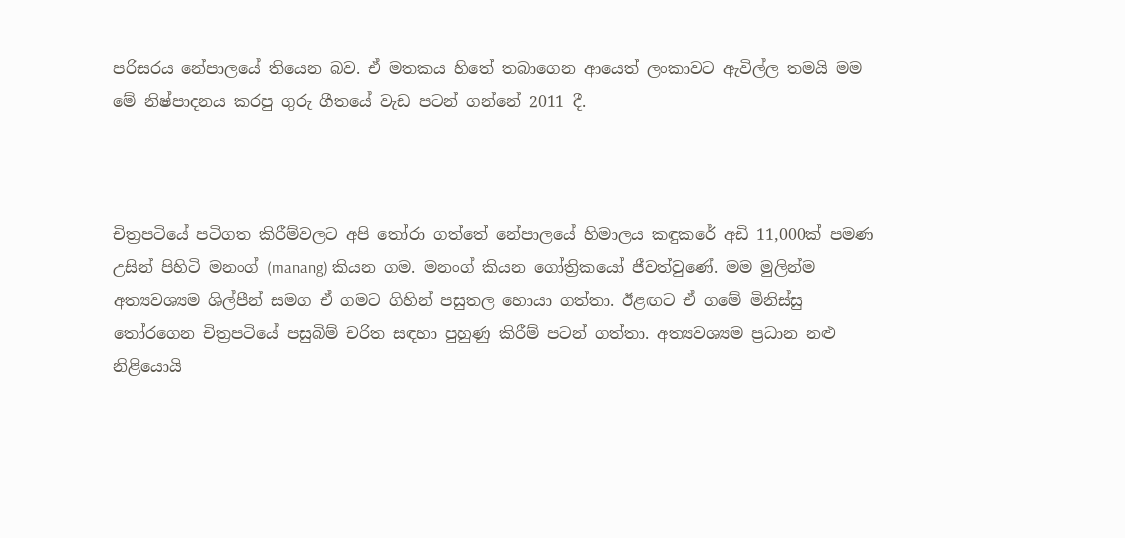පරිසරය නේපාලයේ තියෙන බව. ඒ මතකය හිතේ තබාගෙන ආයෙත් ලංකාවට ඇවිල්ල තමයි මම මේ නිෂ්පාදනය කරපු ගුරු ගීතයේ වැඩ පටන් ගන්නේ 2011 දී.



චිත්‍රපටියේ පටිගත කිරීම්වලට අපි තෝරා ගත්තේ නේපාලයේ හිමාලය කඳුකරේ අඩි 11,000ක් පමණ උසින් පිහිටි මනංග් (manang) කියන ගම. මනංග් කියන ගෝත්‍රිකයෝ ජීවත්වුණේ. මම මුලින්ම අත්‍යවශ්‍යම ශිල්පීන් සමග ඒ ගමට ගිහින් පසුතල හොයා ගත්තා. ඊළඟට ඒ ගමේ මිනිස්සු තෝරගෙන චිත්‍රපටියේ පසුබිම් චරිත සඳහා පුහුණු කිරීම් පටන් ගත්තා. අත්‍යවශ්‍යම ප්‍රධාන නළු නිළියොයි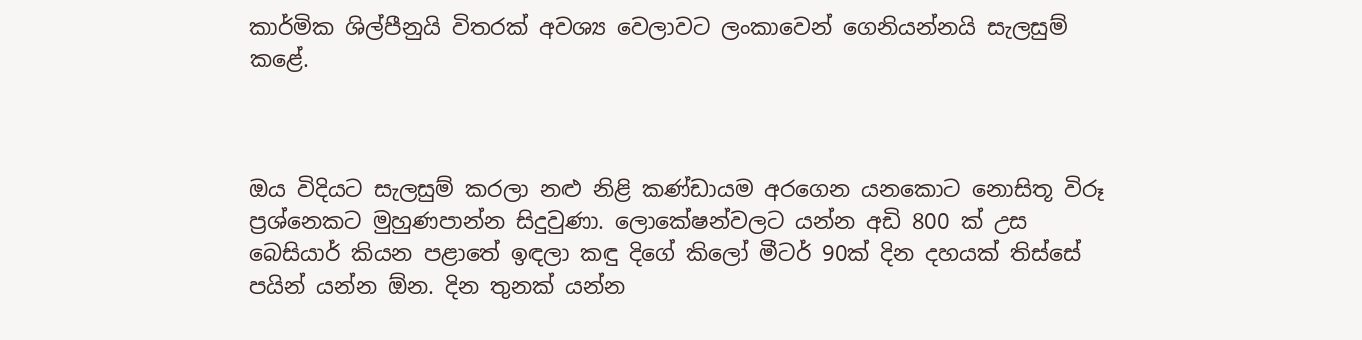කාර්මික ශිල්පීනුයි විතරක් අවශ්‍ය වෙලාවට ලංකාවෙන් ගෙනියන්නයි සැලසුම් කළේ.



ඔය විදියට සැලසුම් කරලා නළු නිළි කණ්ඩායම අරගෙන යනකොට නොසිතූ විරූ ප්‍රශ්නෙකට මුහුණපාන්න සිදුවුණා. ලොකේෂන්වලට යන්න අඩි 800 ක් උස බෙසියාර් කියන පළාතේ ඉඳලා කඳු දිගේ කිලෝ මීටර් 90ක් දින දහයක් තිස්සේ පයින් යන්න ඕන. දින තුනක් යන්න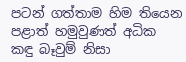පටන් ගත්තාම හිම තියෙන පළාත් හමුවුණත් අධික කඳු බෑවුම් නිසා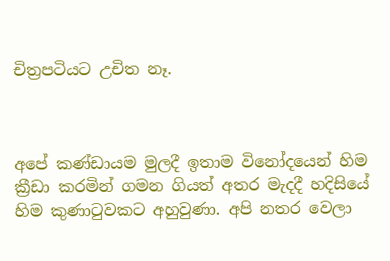චිත්‍රපටියට උචිත නෑ.



අපේ කණ්ඩායම මුලදී ඉතාම විනෝදයෙන් හිම ක්‍රීඩා කරමින් ගමන ගියත් අතර මැදදී හදිසියේ හිම කුණාටුවකට අහුවුණා. අපි නතර වෙලා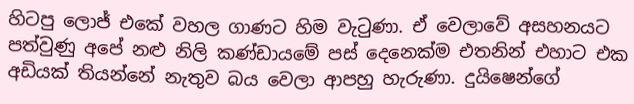හිටපු ලොජ් එකේ වහල ගාණට හිම වැටුණා. ඒ වෙලාවේ අසහනයට පත්වුණු අපේ නළු නිලි කණ්ඩායමේ පස් දෙනෙක්ම එතනින් එහාට එක අඩියක් තියන්නේ නැතුව බය වෙලා ආපහු හැරුණා. දුයිෂෙන්ගේ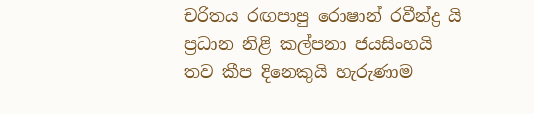චරිතය රඟපාපු රොෂාන් රවීන්ද්‍ර යි ප්‍රධාන නිළි කල්පනා ජයසිංහයි තව කීප දිනෙකුයි හැරුණාම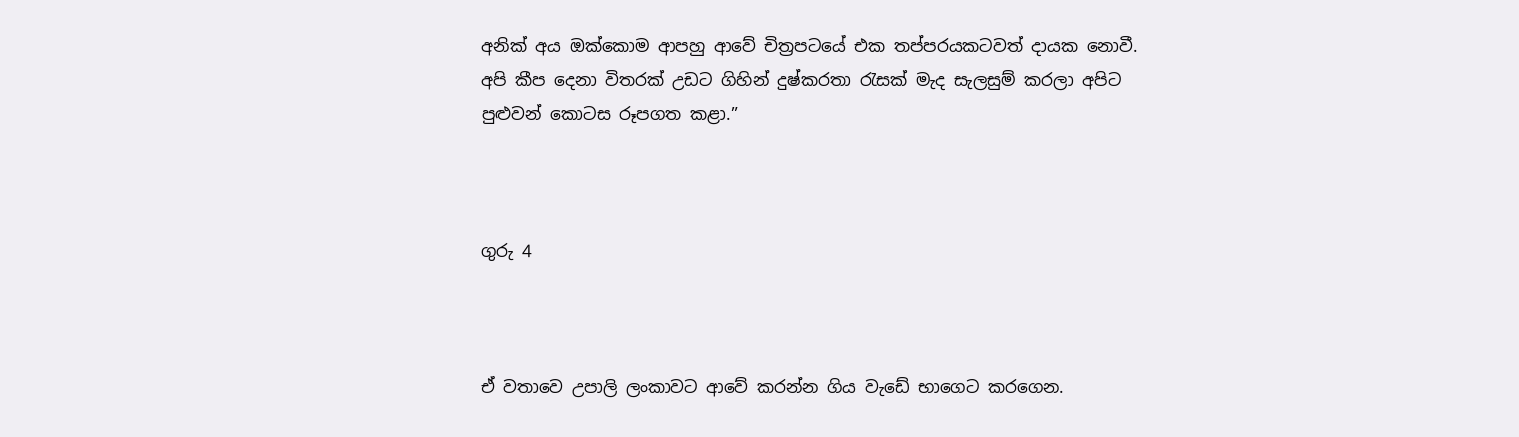අනික් අය ඔක්කොම ආපහු ආවේ චිත්‍රපටයේ එක තප්පරයකටවත් දායක නොවී. අපි කීප දෙනා විතරක් උඩට ගිහින් දුෂ්කරතා රැසක් මැද සැලසුම් කරලා අපිට පුළුවන් කොටස රූපගත කළා.”



ගුරු 4



ඒ වතාවෙ උපාලි ලංකාවට ආවේ කරන්න ගිය වැඩේ භාගෙට කරගෙන.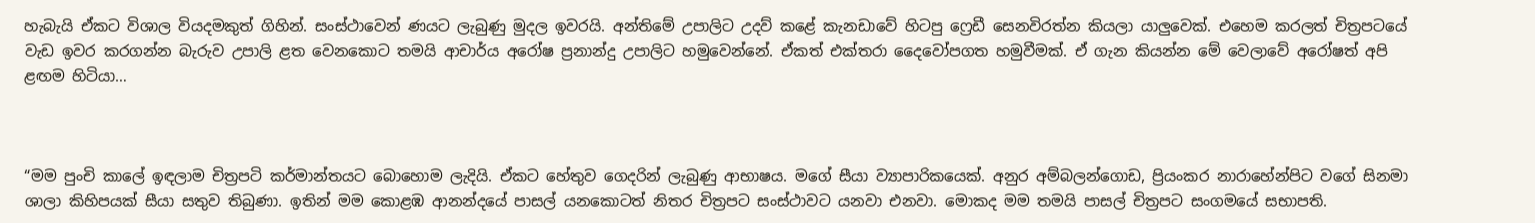හැබැයි ඒකට විශාල වියදමකුත් ගිහින්. සංස්ථාවෙන් ණයට ලැබුණු මුදල ඉවරයි. අන්තිමේ උපාලිට උදව් කළේ කැනඩාවේ හිටපු ෆ්‍රෙඩී සෙනවිරත්න කියලා යාලුවෙක්. එහෙම කරලත් චිත්‍රපටයේ වැඩ ඉවර කරගන්න බැරුව උපාලි ළත වෙනකොට තමයි ආචාර්ය අරෝෂ ප්‍රනාන්දු උපාලිට හමුවෙන්නේ. ඒකත් එක්තරා දෛවෝපගත හමුවීමක්. ඒ ගැන කියන්න මේ වෙලාවේ අරෝෂත් අපි ළඟම හිටියා…



“මම පුංචි කාලේ ඉඳලාම චිත්‍රපටි කර්මාන්තයට බොහොම ලැදියි. ඒකට හේතුව ගෙදරින් ලැබුණු ආභාෂය. මගේ සීයා ව්‍යාපාරිකයෙක්. අනුර අම්බලන්ගොඩ, ප්‍රියංකර නාරාහේන්පිට වගේ සිනමා ශාලා කිහිපයක් සීයා සතුව තිබුණා. ඉතින් මම කොළඹ ආනන්දයේ පාසල් යනකොටත් නිතර චිත්‍රපට සංස්ථාවට යනවා එනවා. මොකද මම තමයි පාසල් චිත්‍රපට සංගමයේ සභාපති.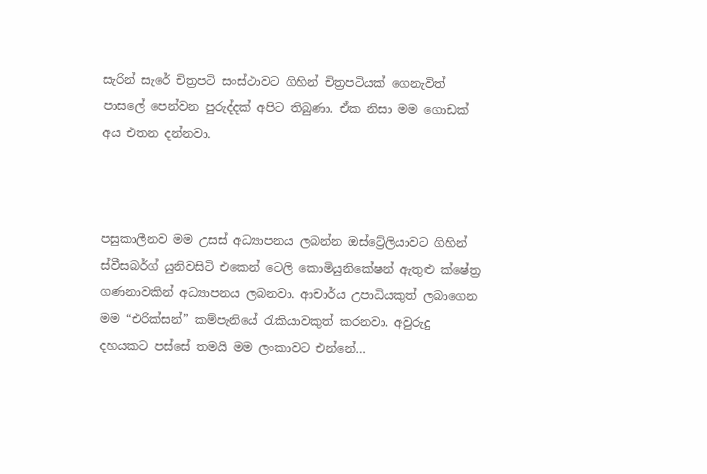සැරින් සැරේ චිත්‍රපටි සංස්ථාවට ගිහින් චිත්‍රපටියක් ගෙනැවිත් පාසලේ පෙන්වන පුරුද්දක් අපිට තිබුණා. ඒක නිසා මම ගොඩක් අය එතන දන්නවා.



පසුකාලීනව මම උසස් අධ්‍යාපනය ලබන්න ඔස්ට්‍රේලියාවට ගිහින් ස්වීසබර්ග් යුනිවසිටි එකෙන් ටෙලි කොමියුනිකේෂන් ඇතුළු ක්ෂේත්‍ර ගණනාවකින් අධ්‍යාපනය ලබනවා. ආචාර්ය උපාධියකුත් ලබාගෙන මම “එරික්සන්” කම්පැනියේ රැකියාවකුත් කරනවා. අවුරුදු දහයකට පස්සේ තමයි මම ලංකාවට එන්නේ…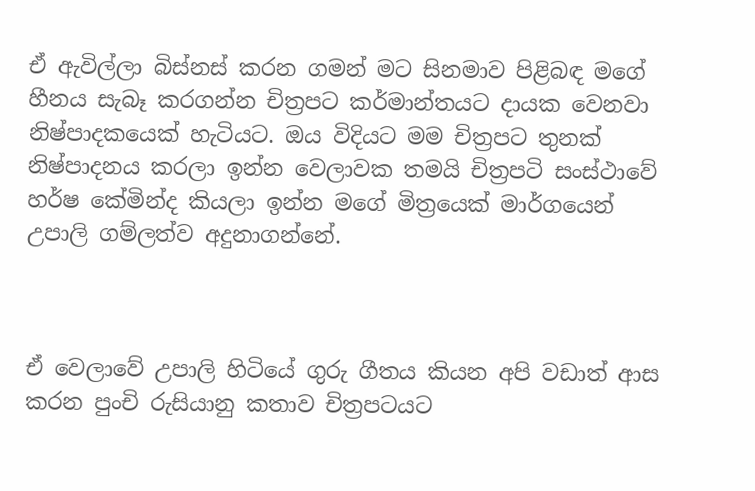ඒ ඇවිල්ලා බිස්නස් කරන ගමන් මට සිනමාව පිළිබඳ මගේ හීනය සැබෑ කරගන්න චිත්‍රපට කර්මාන්තයට දායක වෙනවා නිෂ්පාදකයෙක් හැටියට. ඔය විදියට මම චිත්‍රපට තුනක් නිෂ්පාදනය කරලා ඉන්න වෙලාවක තමයි චිත්‍රපටි සංස්ථාවේ හර්ෂ කේමින්ද කියලා ඉන්න මගේ මිත්‍රයෙක් මාර්ගයෙන් උපාලි ගම්ලත්ව අදුනාගන්නේ.



ඒ වෙලාවේ උපාලි හිටියේ ගුරු ගීතය කියන අපි වඩාත් ආස කරන පුංචි රුසියානු කතාව චිත්‍රපටයට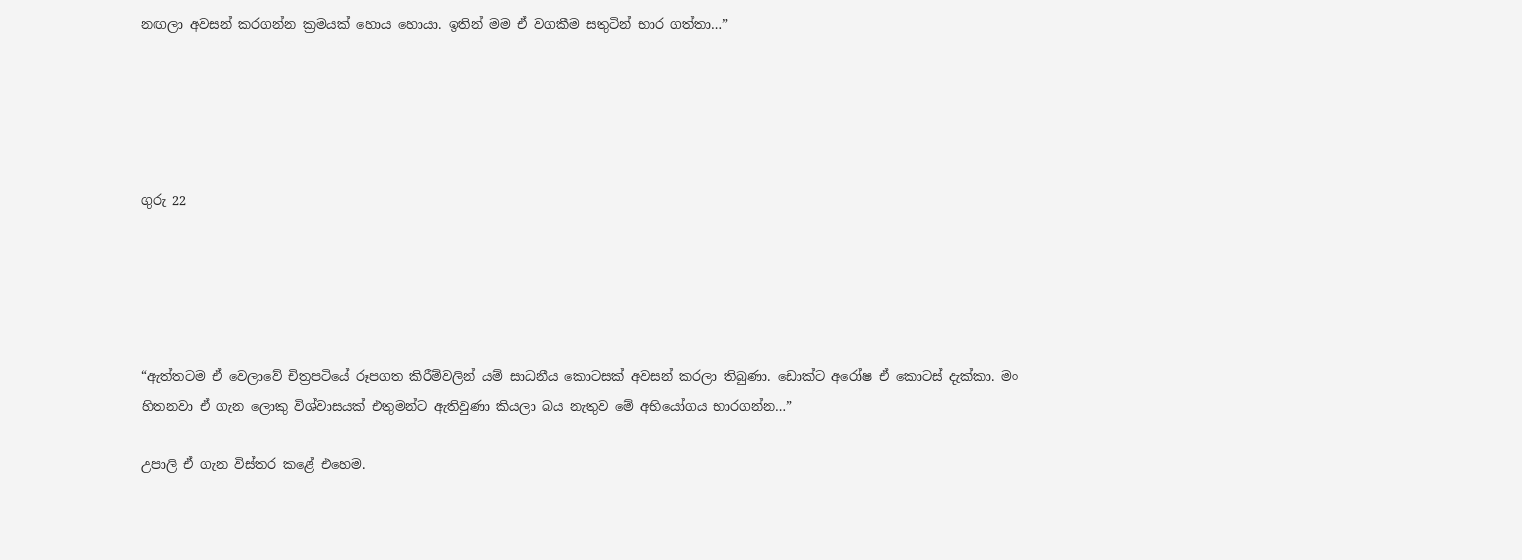නඟලා අවසන් කරගන්න ක්‍රමයක් හොය හොයා. ඉතින් මම ඒ වගකීම සතුටින් භාර ගත්තා…”





ගුරු 22





“ඇත්තටම ඒ වෙලාවේ චිත්‍රපටියේ රූපගත කිරීම්වලින් යම් සාධනීය කොටසක් අවසන් කරලා තිබුණා. ඩොක්ට අරෝෂ ඒ කොටස් දැක්කා. මං හිතනවා ඒ ගැන ලොකු විශ්වාසයක් එතුමන්ට ඇතිවුණා කියලා බය නැතුව මේ අභියෝගය භාරගන්න…”

උපාලි ඒ ගැන විස්තර කළේ එහෙම.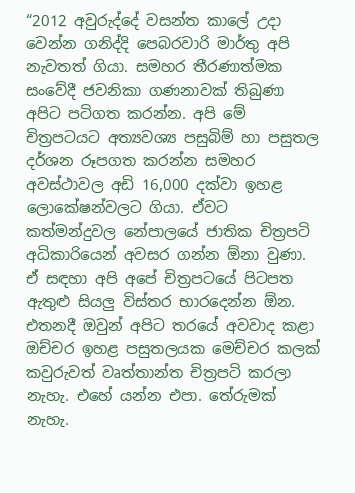“2012 අවුරුද්දේ වසන්ත කාලේ උදා වෙන්න ගනිද්දි පෙබරවාරි මාර්තු අපි නැවතත් ගියා. සමහර තීරණාත්මක සංවේදී ජවනිකා ගණනාවක් තිබුණා අපිට පටිගත කරන්න. අපි මේ චිත්‍රපටයට අත්‍යවශ්‍ය පසුබිම් හා පසුතල දර්ශන රූපගත කරන්න සමහර අවස්ථාවල අඩි 16,000 දක්වා ඉහළ ලොකේෂන්වලට ගියා. ඒවට කත්මන්දුවල නේපාලයේ ජාතික චිත්‍රපටි අධිකාරියෙන් අවසර ගන්න ඕනා වුණා. ඒ සඳහා අපි අපේ චිත්‍රපටයේ පිටපත ඇතුළු සියලු විස්තර භාරදෙන්න ඕන. එතනදී ඔවුන් අපිට තරයේ අවවාද කළා ඔච්චර ඉහළ පසුතලයක මෙච්චර කලක් කවුරුවත් වෘත්තාන්ත චිත්‍රපටි කරලා නැහැ. එහේ යන්න එපා. තේරුමක් නැහැ.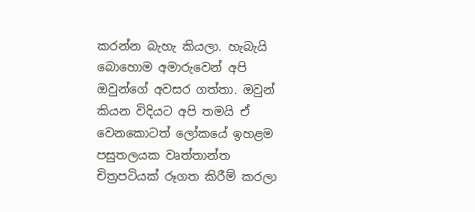කරන්න බැහැ කියලා. හැබැයි බොහොම අමාරුවෙන් අපි ඔවුන්ගේ අවසර ගත්තා. ඔවුන් කියන විදියට අපි තමයි ඒ වෙනකොටත් ලෝකයේ ඉහළම පසුතලයක වෘත්තාන්ත චිත්‍රපටියක් රූගත කිරීම් කරලා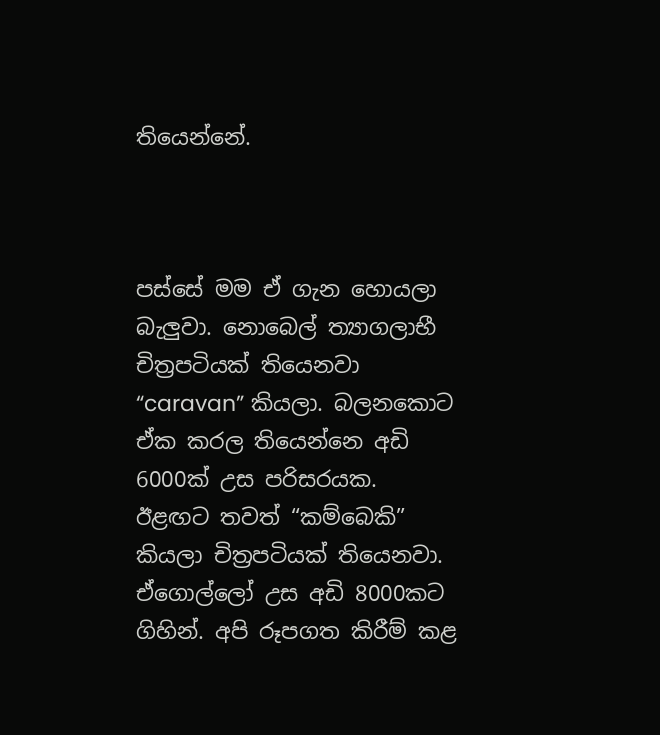තියෙන්නේ.



පස්සේ මම ඒ ගැන හොයලා බැලුවා. නොබෙල් ත්‍යාගලාභී චිත්‍රපටියක් තියෙනවා “caravan” කියලා. බලනකොට ඒක කරල තියෙන්නෙ අඩි 6000ක් උස පරිසරයක. ඊළඟට තවත් “කම්බෙකි” කියලා චිත්‍රපටියක් තියෙනවා. ඒගොල්ලෝ උස අඩි 8000කට ගිහින්. අපි රූපගත කිරීම් කළ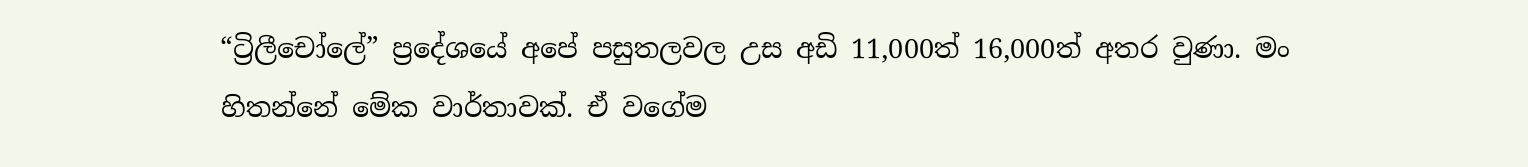“ට්‍රිලීචෝලේ” ප්‍රදේශයේ අපේ පසුතලවල උස අඩි 11,000ත් 16,000ත් අතර වුණා. මං හිතන්නේ මේක වාර්තාවක්. ඒ වගේම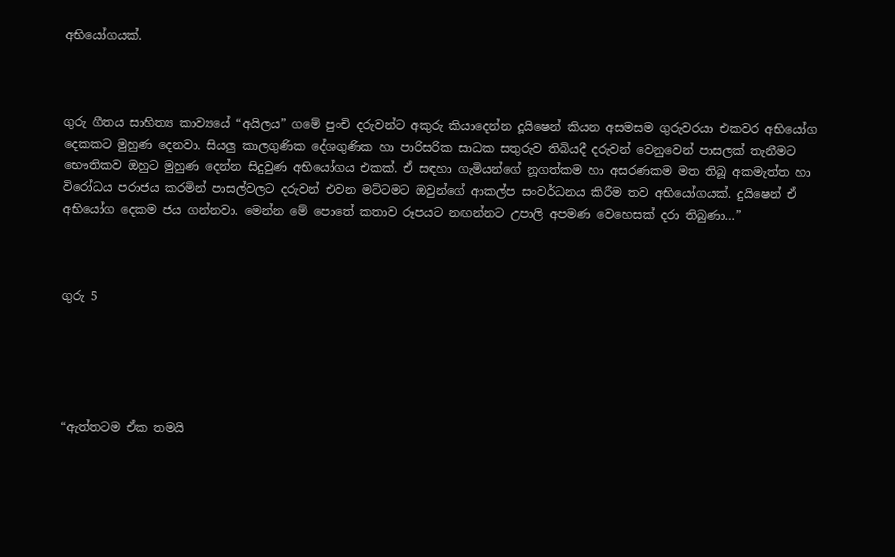අභියෝගයක්.



ගුරු ගීතය සාහිත්‍ය කාව්‍යයේ “අයිලය” ගමේ පුංචි දරුවන්ට අකුරු කියාදෙන්න දූයිෂෙන් කියන අසමසම ගුරුවරයා එකවර අභියෝග දෙකකට මුහුණ දෙනවා. සියලු කාලගුණික දේශගුණික හා පාරිසරික සාධක සතුරුව තිබියදී දරුවන් වෙනුවෙන් පාසලක් තැනීමට භෞතිකව ඔහුට මුහුණ දෙන්න සිදුවුණ අභියෝගය එකක්. ඒ සඳහා ගැමියන්ගේ නූගත්කම හා අසරණකම මත තිබූ අකමැත්ත හා විරෝධය පරාජය කරමින් පාසල්වලට දරුවන් එවන මට්ටමට ඔවුන්ගේ ආකල්ප සංවර්ධනය කිරීම තව අභියෝගයක්. දුයිෂෙන් ඒ අභියෝග දෙකම ජය ගන්නවා. මෙන්න මේ පොතේ කතාව රූපයට නඟන්නට උපාලි අපමණ වෙහෙසක් දරා තිබුණා…”



ගුරු 5





“ඇත්තටම ඒක තමයි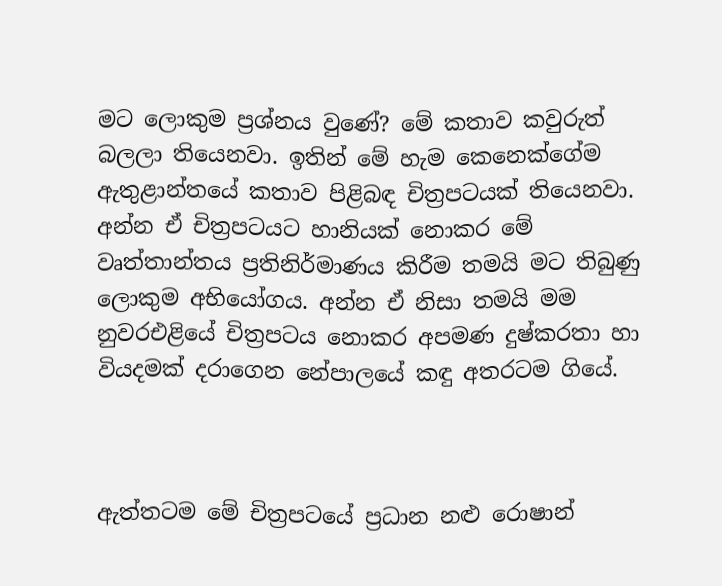මට ලොකුම ප්‍රශ්නය වුණේ? මේ කතාව කවුරුත් බලලා තියෙනවා. ඉතින් මේ හැම කෙනෙක්ගේම ඇතුළාන්තයේ කතාව පිළිබඳ චිත්‍රපටයක් තියෙනවා. අන්න ඒ චිත්‍රපටයට හානියක් නොකර මේ වෘත්තාන්තය ප්‍රතිනිර්මාණය කිරීම තමයි මට තිබුණු ලොකුම අභියෝගය. අන්න ඒ නිසා තමයි මම නුවරඑළියේ චිත්‍රපටය නොකර අපමණ දුෂ්කරතා හා වියදමක් දරාගෙන නේපාලයේ කඳු අතරටම ගියේ.



ඇත්තටම මේ චිත්‍රපටයේ ප්‍රධාන නළු රොෂාන්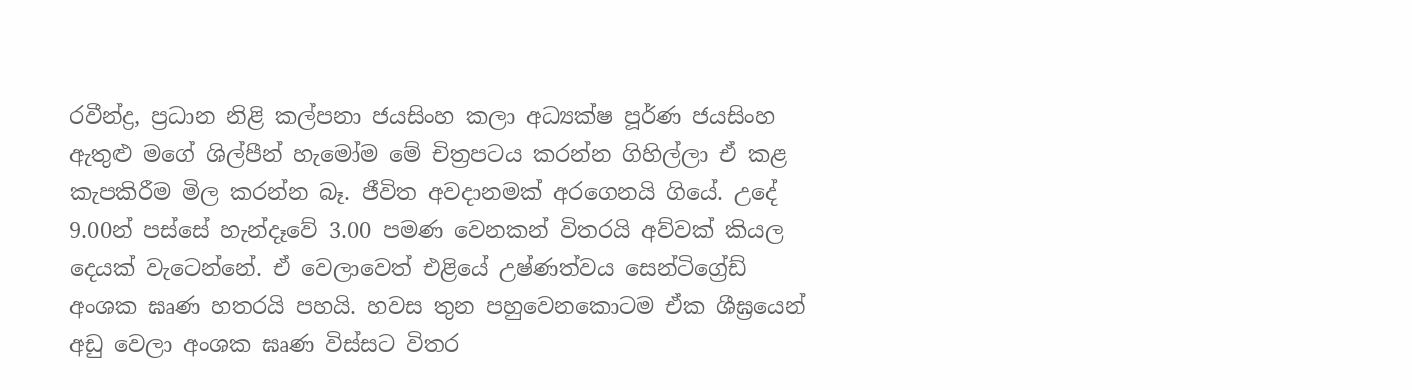රවීන්ද්‍ර, ප්‍රධාන නිළි කල්පනා ජයසිංහ කලා අධ්‍යක්ෂ පූර්ණ ජයසිංහ ඇතුළු මගේ ශිල්පීන් හැමෝම මේ චිත්‍රපටය කරන්න ගිහිල්ලා ඒ කළ කැපකිරීම මිල කරන්න බෑ. ජීවිත අවදානමක් අරගෙනයි ගියේ. උදේ 9.00න් පස්සේ හැන්දෑවේ 3.00 පමණ වෙනකන් විතරයි අව්වක් කියල දෙයක් වැටෙන්නේ. ඒ වෙලාවෙත් එළියේ උෂ්ණත්වය සෙන්ටිග්‍රේඩ් අංශක ඝෘණ හතරයි පහයි. හවස තුන පහුවෙනකොටම ඒක ශීඝ්‍රයෙන් අඩු වෙලා අංශක ඝෘණ විස්සට විතර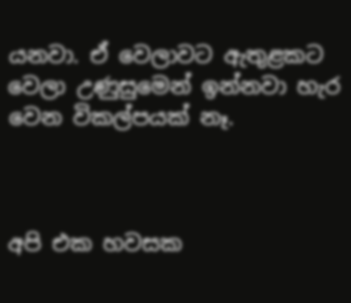යනවා. ඒ වෙලාවට ඇතුළකට වෙලා උණුසුමෙන් ඉන්නවා හැර වෙන විකල්පයක් නෑ.



අපි එක හවසක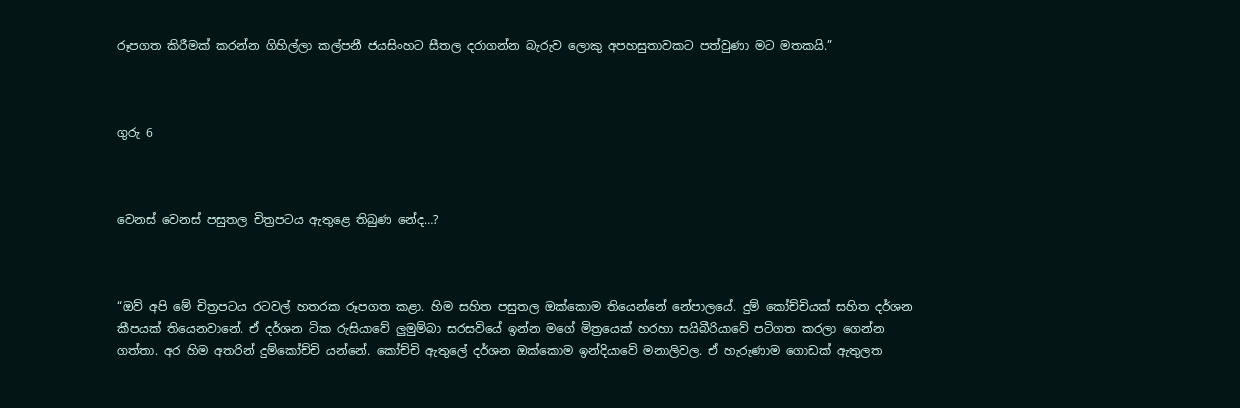රූපගත කිරීමක් කරන්න ගිහිල්ලා කල්පනී ජයසිංහට සීතල දරාගන්න බැරුව ලොකු අපහසුතාවකට පත්වුණා මට මතකයි.”



ගුරු 6



වෙනස් වෙනස් පසුතල චිත්‍රපටය ඇතුළෙ තිබුණ නේද…?



“ඔව් අපි මේ චිත්‍රපටය රටවල් හතරක රූපගත කළා. හිම සහිත පසුතල ඔක්කොම තියෙන්නේ නේපාලයේ. දුම් කෝච්චියක් සහිත දර්ශන කීපයක් තියෙනවානේ. ඒ දර්ශන ටික රුසියාවේ ලුමුම්බා සරසවියේ ඉන්න මගේ මිත්‍රයෙක් හරහා සයිබීරියාවේ පටිගත කරලා ගෙන්න ගත්තා. අර හිම අතරින් දුම්කෝච්චි යන්නේ. කෝච්චි ඇතුලේ දර්ශන ඔක්කොම ඉන්දියාවේ මනාලිවල. ඒ හැරුණාම ගොඩක් ඇතුලත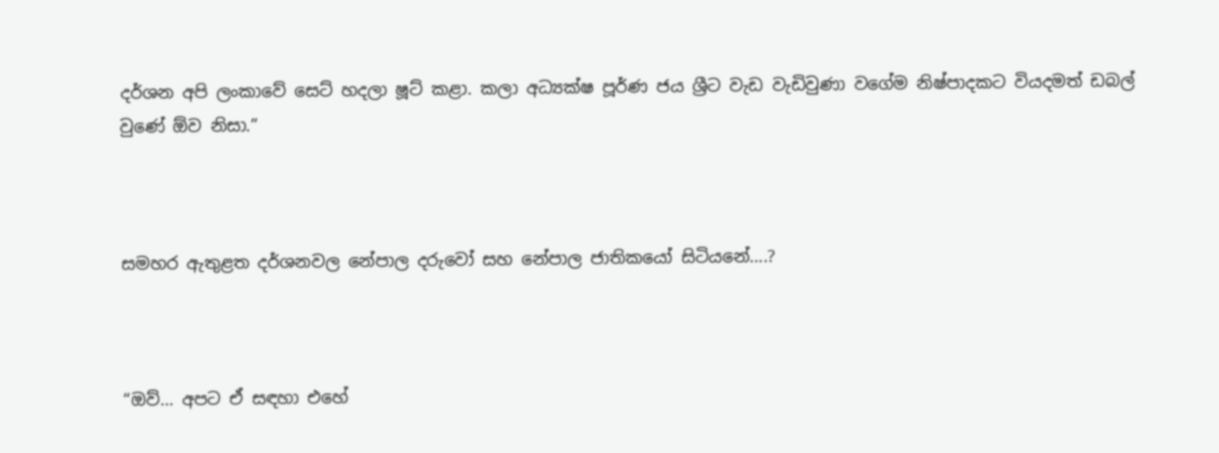දර්ශන අපි ලංකාවේ සෙට් හදලා ෂූට් කළා. කලා අධ්‍යක්ෂ පූර්ණ ජය ශ්‍රීට වැඩ වැඩිවුණා වගේම නිෂ්පාදකට වියදමත් ඩබල් වුණේ ඕව නිසා.”



සමහර ඇතුළත දර්ශනවල නේපාල දරුවෝ සහ නේපාල ජාතිකයෝ සිටියනේ….?



“ඔව්… අපට ඒ සඳහා එහේ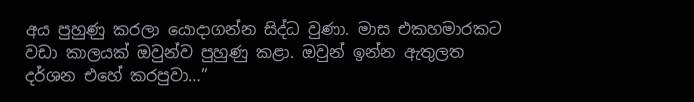අය පුහුණු කරලා යොදාගන්න සිද්ධ වුණා. මාස එකහමාරකට වඩා කාලයක් ඔවුන්ව පුහුණු කළා. ඔවුන් ඉන්න ඇතුලත දර්ශන එහේ කරපුවා…”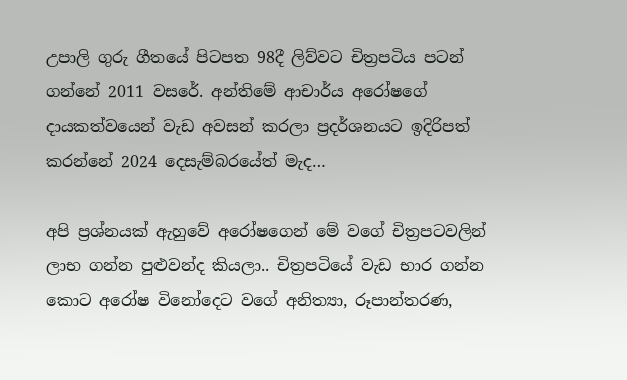උපාලි ගුරු ගීතයේ පිටපත 98දී ලිව්වට චිත්‍රපටිය පටන් ගන්නේ 2011 වසරේ. අන්තිමේ ආචාර්ය අරෝෂගේ දායකත්වයෙන් වැඩ අවසන් කරලා ප්‍රදර්ශනයට ඉදිරිපත් කරන්නේ 2024 දෙසැම්බරයේත් මැද…

අපි ප්‍රශ්නයක් ඇහුවේ අරෝෂගෙන් මේ වගේ චිත්‍රපටවලින් ලාභ ගන්න පුළුවන්ද කියලා.. චිත්‍රපටියේ වැඩ භාර ගන්න කොට අරෝෂ විනෝදෙට වගේ අනිත්‍යා, රූපාන්තරණ,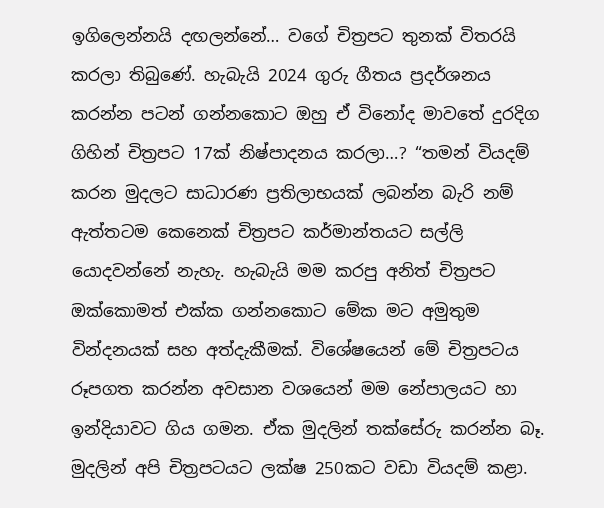ඉගිලෙන්නයි දඟලන්නේ… වගේ චිත්‍රපට තුනක් විතරයි කරලා තිබුණේ. හැබැයි 2024 ගුරු ගීතය ප්‍රදර්ශනය කරන්න පටන් ගන්නකොට ඔහු ඒ විනෝද මාවතේ දුරදිග ගිහින් චිත්‍රපට 17ක් නිෂ්පාදනය කරලා…? “තමන් වියදම් කරන මුදලට සාධාරණ ප්‍රතිලාභයක් ලබන්න බැරි නම් ඇත්තටම කෙනෙක් චිත්‍රපට කර්මාන්තයට සල්ලි යොදවන්නේ නැහැ. හැබැයි මම කරපු අනිත් චිත්‍රපට ඔක්කොමත් එක්ක ගන්නකොට මේක මට අමුතුම වින්දනයක් සහ අත්දැකීමක්. විශේෂයෙන් මේ චිත්‍රපටය රූපගත කරන්න අවසාන වශයෙන් මම නේපාලයට හා ඉන්දියාවට ගිය ගමන. ඒක මුදලින් තක්සේරු කරන්න බෑ. මුදලින් අපි චිත්‍රපටයට ලක්ෂ 250කට වඩා වියදම් කළා.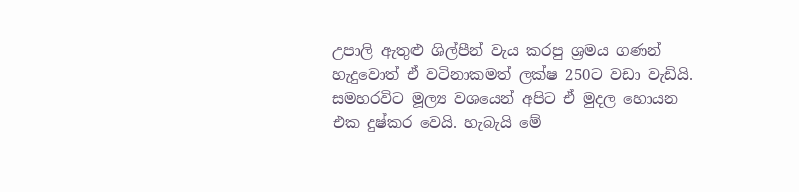උපාලි ඇතුළු ශිල්පීන් වැය කරපු ශ්‍රමය ගණන් හැදුවොත් ඒ වටිනාකමත් ලක්ෂ 250ට වඩා වැඩියි. සමහරවිට මූල්‍ය වශයෙන් අපිට ඒ මුදල හොයන එක දුෂ්කර වෙයි. හැබැයි මේ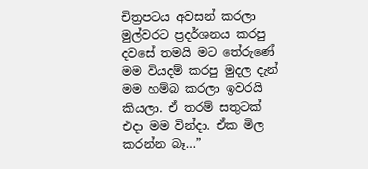චිත්‍රපටය අවසන් කරලා මුල්වරට ප්‍රදර්ශනය කරපු දවසේ තමයි මට තේරුණේ මම වියදම් කරපු මුදල දැන් මම හම්බ කරලා ඉවරයි කියලා. ඒ තරම් සතුටක් එදා මම වින්දා. ඒක මිල කරන්න බෑ…”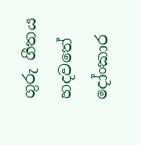ගුරු ගීතය හදවතේ දෝංකාර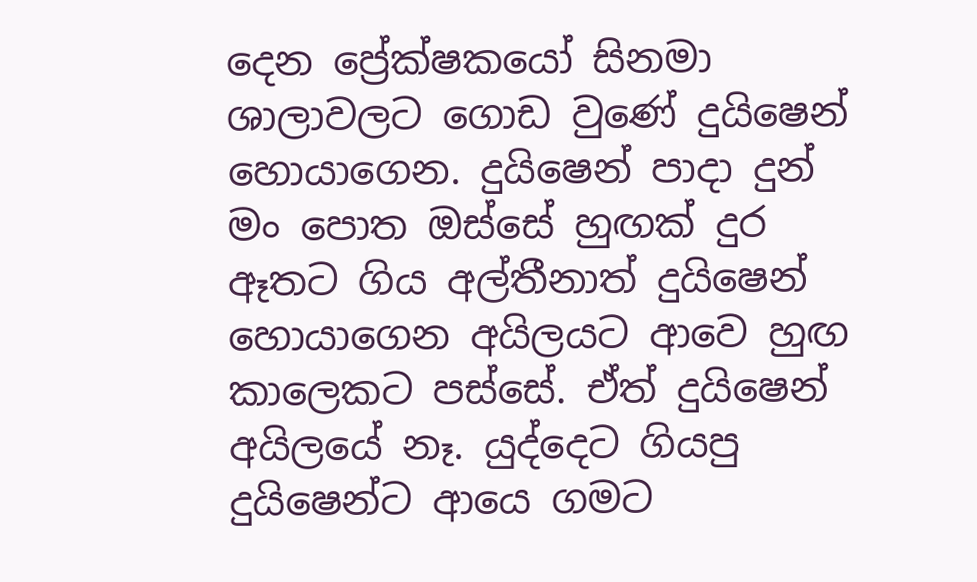දෙන ප්‍රේක්ෂකයෝ සිනමා ශාලාවලට ගොඩ වුණේ දුයිෂෙන් හොයාගෙන. දුයිෂෙන් පාදා දුන් මං පොත ඔස්සේ හුඟක් දුර ඈතට ගිය අල්තීනාත් දුයිෂෙන් හොයාගෙන අයිලයට ආවෙ හුඟ කාලෙකට පස්සේ. ඒත් දුයිෂෙන් අයිලයේ නෑ. යුද්දෙට ගියපු දුයිෂෙන්ට ආයෙ ගමට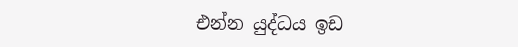එන්න යුද්ධය ඉඩ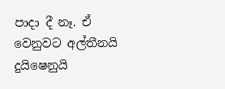පාදා දී නෑ. ඒ වෙනුවට අල්තීනයි දුයිෂෙනුයි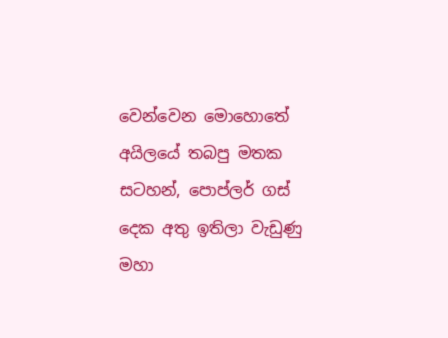වෙන්වෙන මොහොතේ අයිලයේ තබපු මතක සටහන්, පොප්ලර් ගස් දෙක අතු ඉතිලා වැඩුණු මහා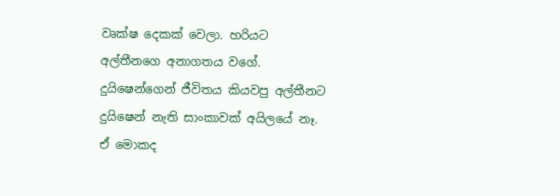වෘක්ෂ දෙකක් වෙලා. හරියට අල්තීනගෙ අනාගතය වගේ. දුයිෂෙන්ගෙන් ජීවිතය කියවපු අල්තීනට දුයිෂෙන් නැති සාංකාවක් අයිලයේ නෑ. ඒ මොකද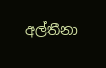අල්තීනා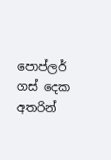පොප්ලර් ගස් දෙක අතරින්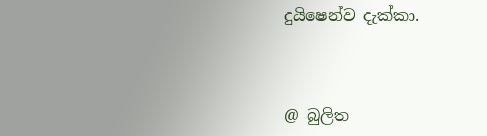දුයිෂෙන්ව දැක්කා.



@ බුලිත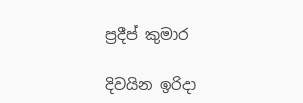ප්‍රදීප් කුමාර

දිවයින ඉරිදා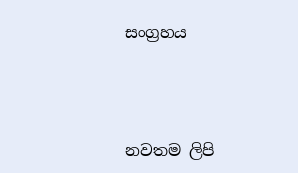සංග්‍රහය



නවතම ලිපි